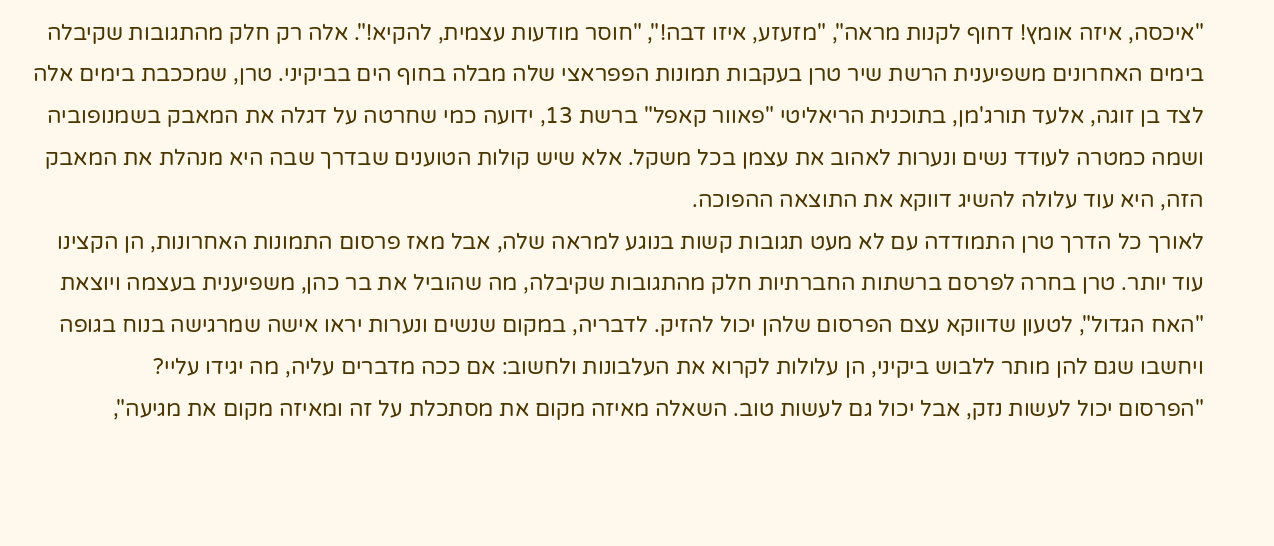"איכסה, איזה אומץ! דחוף לקנות מראה", "מזעזע, איזו דבה!", "חוסר מודעות עצמית, להקיא!". אלה רק חלק מהתגובות שקיבלה בימים האחרונים משפיענית הרשת שיר טרן בעקבות תמונות הפפראצי שלה מבלה בחוף הים בביקיני. טרן, שמככבת בימים אלה לצד בן זוגה, אלעד תורג'מן, בתוכנית הריאליטי "פאוור קאפל" ברשת 13, ידועה כמי שחרטה על דגלה את המאבק בשמנופוביה ושמה כמטרה לעודד נשים ונערות לאהוב את עצמן בכל משקל. אלא שיש קולות הטוענים שבדרך שבה היא מנהלת את המאבק הזה, היא עוד עלולה להשיג דווקא את התוצאה ההפוכה.
לאורך כל הדרך טרן התמודדה עם לא מעט תגובות קשות בנוגע למראה שלה, אבל מאז פרסום התמונות האחרונות, הן הקצינו עוד יותר. טרן בחרה לפרסם ברשתות החברתיות חלק מהתגובות שקיבלה, מה שהוביל את בר כהן, משפיענית בעצמה ויוצאת "האח הגדול", לטעון שדווקא עצם הפרסום שלהן יכול להזיק. לדבריה, במקום שנשים ונערות יראו אישה שמרגישה בנוח בגופה ויחשבו שגם להן מותר ללבוש ביקיני, הן עלולות לקרוא את העלבונות ולחשוב: אם ככה מדברים עליה, מה יגידו עליי?
"הפרסום יכול לעשות נזק, אבל יכול גם לעשות טוב. השאלה מאיזה מקום את מסתכלת על זה ומאיזה מקום את מגיעה",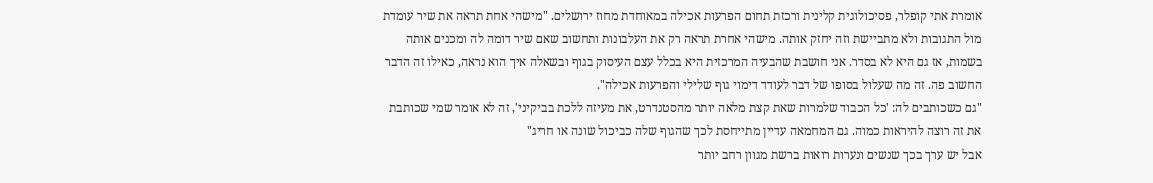אומרת אתי קופלר, פסיכולוגית קלינית ורכזת תחום הפרעות אכילה במאוחדת מחוז ירושלים. "מישהי אחת תראה את שיר עומדת מול התגובות ולא מתביישת וזה יחזק אותה. מישהי אחרת תראה רק את העלבונות ותחשוב שאם שיר דומה לה ומכנים אותה בשמות, אז גם היא לא בסדר. אני חושבת שהבעיה המרכזית היא בכלל עצם העיסוק בגוף ובשאלה איך הוא נראה, כאילו זה הדבר החשוב פה. זה מה שעלול בסופו של דבר לעודד דימוי גוף שלילי והפרעות אכילה".
"גם כשכותבים לה: 'כל הכבוד שלמרות שאת קצת מלאה יותר מהסטנדרט, את מעיזה ללכת בביקיני', זה לא אומר שמי שכותבת את זה רוצה להיראות כמוה. גם המחמאה עדיין מתייחסת לכך שהגוף שלה כביכול שונה או חריג"
אבל יש ערך בכך שנשים ונערות רואות ברשת מגוון רחב יותר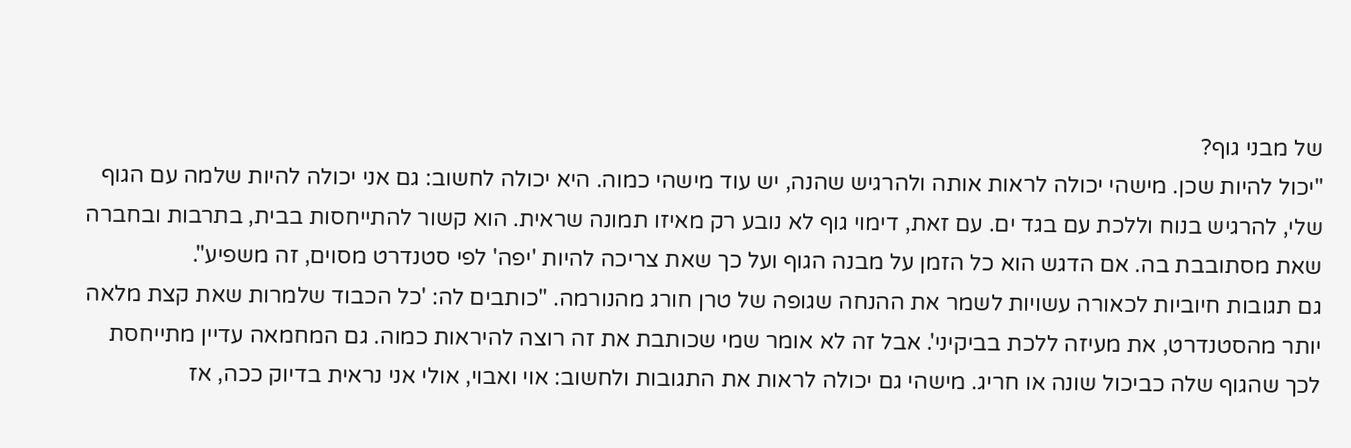של מבני גוף?
"יכול להיות שכן. מישהי יכולה לראות אותה ולהרגיש שהנה, יש עוד מישהי כמוה. היא יכולה לחשוב: גם אני יכולה להיות שלמה עם הגוף שלי, להרגיש בנוח וללכת עם בגד ים. עם זאת, דימוי גוף לא נובע רק מאיזו תמונה שראית. הוא קשור להתייחסות בבית, בתרבות ובחברה שאת מסתובבת בה. אם הדגש הוא כל הזמן על מבנה הגוף ועל כך שאת צריכה להיות 'יפה' לפי סטנדרט מסוים, זה משפיע".
גם תגובות חיוביות לכאורה עשויות לשמר את ההנחה שגופה של טרן חורג מהנורמה. "כותבים לה: 'כל הכבוד שלמרות שאת קצת מלאה יותר מהסטנדרט, את מעיזה ללכת בביקיני'. אבל זה לא אומר שמי שכותבת את זה רוצה להיראות כמוה. גם המחמאה עדיין מתייחסת לכך שהגוף שלה כביכול שונה או חריג. מישהי גם יכולה לראות את התגובות ולחשוב: אוי ואבוי, אולי אני נראית בדיוק ככה, אז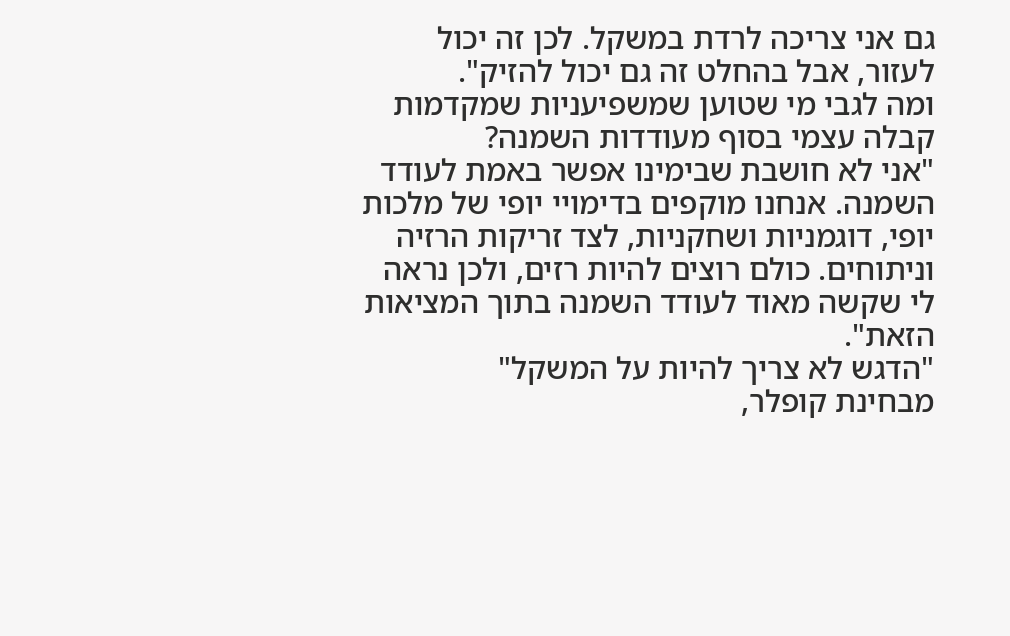גם אני צריכה לרדת במשקל. לכן זה יכול לעזור, אבל בהחלט זה גם יכול להזיק".
ומה לגבי מי שטוען שמשפיעניות שמקדמות קבלה עצמי בסוף מעודדות השמנה?
"אני לא חושבת שבימינו אפשר באמת לעודד השמנה. אנחנו מוקפים בדימויי יופי של מלכות יופי, דוגמניות ושחקניות, לצד זריקות הרזיה וניתוחים. כולם רוצים להיות רזים, ולכן נראה לי שקשה מאוד לעודד השמנה בתוך המציאות הזאת".
"הדגש לא צריך להיות על המשקל"
מבחינת קופלר,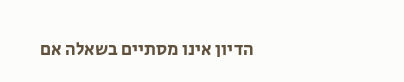הדיון אינו מסתיים בשאלה אם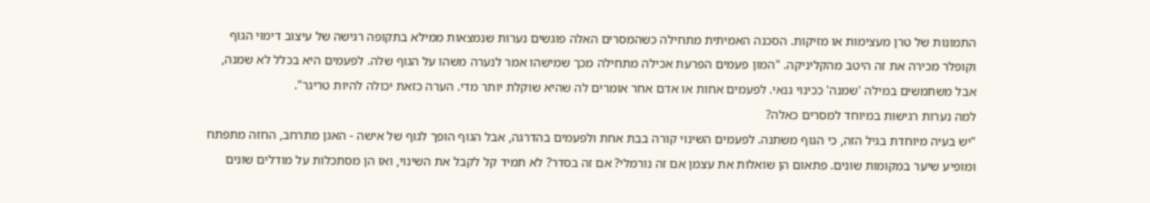התמונות של טרן מעצימות או מזיקות. הסכנה האמיתית מתחילה כשהמסרים האלה פוגשים נערות שנמצאות ממילא בתקופה רגישה של עיצוב דימוי הגוף וקופלר מכירה את זה היטב מהקליניקה. "המון פעמים הפרעת אכילה מתחילה מכך שמישהו אמר לנערה משהו על הגוף שלה. לפעמים היא בכלל לא שמנה, אבל משתמשים במילה 'שמנה' ככינוי גנאי. לפעמים אחות או אדם אחר אומרים לה שהיא שוקלת יותר מדי. הערה כזאת יכולה להיות טריגר".
למה נערות רגישות במיוחד למסרים כאלה?
"יש בעיה מיוחדת בגיל הזה, כי הגוף משתנה. לפעמים השינוי קורה בבת אחת ולפעמים בהדרגה, אבל הגוף הופך לגוף של אישה - האגן מתרחב, החזה מתפתח ומופיע שיער במקומות שונים. פתאום הן שואלות את עצמן אם זה נורמלי? אם זה בסדר? לא תמיד קל לקבל את השינוי, ואז הן מסתכלות על מודלים שונים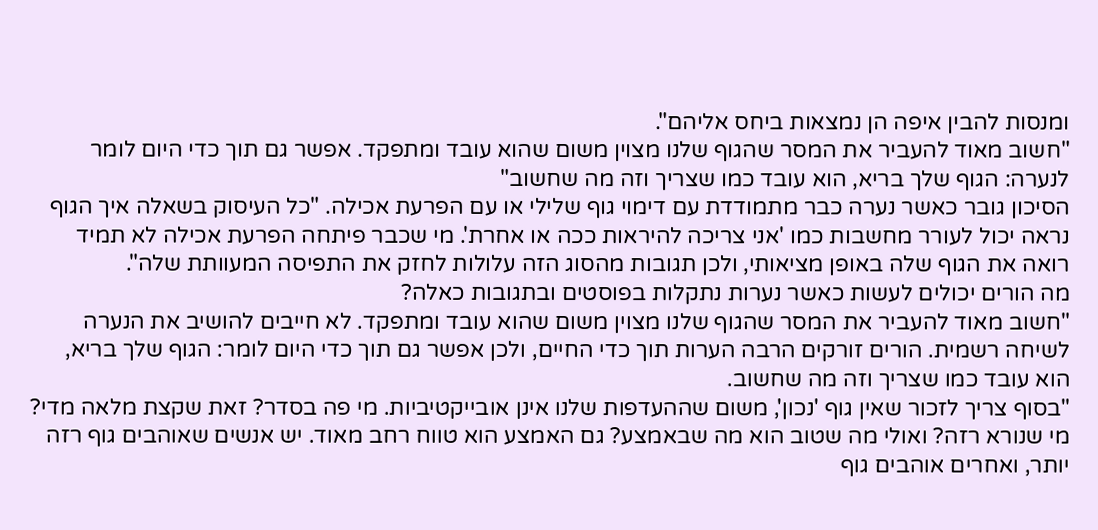ומנסות להבין איפה הן נמצאות ביחס אליהם".
"חשוב מאוד להעביר את המסר שהגוף שלנו מצוין משום שהוא עובד ומתפקד. אפשר גם תוך כדי היום לומר לנערה: הגוף שלך בריא, הוא עובד כמו שצריך וזה מה שחשוב"
הסיכון גובר כאשר נערה כבר מתמודדת עם דימוי גוף שלילי או עם הפרעת אכילה. "כל העיסוק בשאלה איך הגוף נראה יכול לעורר מחשבות כמו 'אני צריכה להיראות ככה או אחרת'. מי שכבר פיתחה הפרעת אכילה לא תמיד רואה את הגוף שלה באופן מציאותי, ולכן תגובות מהסוג הזה עלולות לחזק את התפיסה המעוותת שלה".
מה הורים יכולים לעשות כאשר נערות נתקלות בפוסטים ובתגובות כאלה?
"חשוב מאוד להעביר את המסר שהגוף שלנו מצוין משום שהוא עובד ומתפקד. לא חייבים להושיב את הנערה לשיחה רשמית. הורים זורקים הרבה הערות תוך כדי החיים, ולכן אפשר גם תוך כדי היום לומר: הגוף שלך בריא, הוא עובד כמו שצריך וזה מה שחשוב.
"בסוף צריך לזכור שאין גוף 'נכון', משום שההעדפות שלנו אינן אובייקטיביות. מי פה בסדר? זאת שקצת מלאה מדי? מי שנורא רזה? ואולי מה שטוב הוא מה שבאמצע? גם האמצע הוא טווח רחב מאוד. יש אנשים שאוהבים גוף רזה יותר, ואחרים אוהבים גוף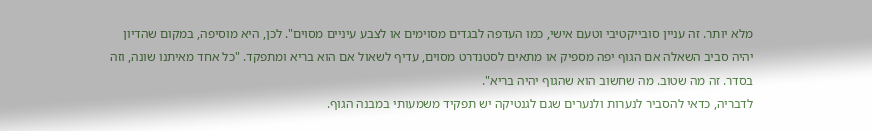מלא יותר. זה עניין סובייקטיבי וטעם אישי, כמו העדפה לבגדים מסוימים או לצבע עיניים מסוים". לכן, היא מוסיפה, במקום שהדיון יהיה סביב השאלה אם הגוף יפה מספיק או מתאים לסטנדרט מסוים, עדיף לשאול אם הוא בריא ומתפקד. "כל אחד מאיתנו שונה, וזה בסדר. זה מה שטוב. מה שחשוב הוא שהגוף יהיה בריא".
לדבריה, כדאי להסביר לנערות ולנערים שגם לגנטיקה יש תפקיד משמעותי במבנה הגוף.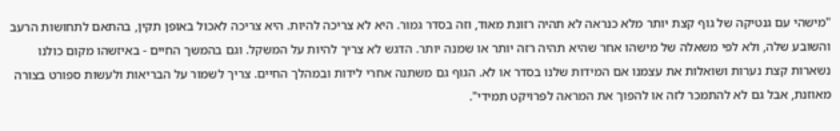"מישהי עם גנטיקה של גוף קצת יותר מלא כנראה לא תהיה רזונת מאוד, וזה בסדר גמור. היא לא צריכה להיות. היא צריכה לאכול באופן תקין, בהתאם לתחושות הרעב והשובע שלה, ולא לפי משאלה של מישהו אחר שהיא תהיה רזה יותר או שמנה יותר. הדגש לא צריך להיות על המשקל. וגם בהמשך החיים - באיזשהו מקום כולנו נשארות קצת נערות ושואלות את עצמנו אם המידות שלנו בסדר או לא. הגוף גם משתנה אחרי לידות ובמהלך החיים. צריך לשמור על הבריאות ולעשות ספורט בצורה מאוזנת, אבל גם לא להתמכר לזה או להפוך את המראה לפרויקט תמידי".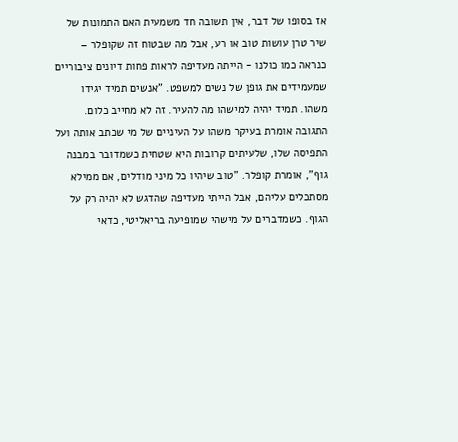אז בסופו של דבר, אין תשובה חד משמעית האם התמונות של שיר טרן עושות טוב או רע, אבל מה שבטוח זה שקופלר – כנראה כמו כולנו - הייתה מעדיפה לראות פחות דיונים ציבוריים שמעמידים את גופן של נשים למשפט. "אנשים תמיד יגידו משהו. תמיד יהיה למישהו מה להעיר. זה לא מחייב כלום. התגובה אומרת בעיקר משהו על העיניים של מי שכתב אותה ועל התפיסה שלו, שלעיתים קרובות היא שטחית כשמדובר במבנה גוף", אומרת קופלר. "טוב שיהיו כל מיני מודלים, אם ממילא מסתכלים עליהם, אבל הייתי מעדיפה שהדגש לא יהיה רק על הגוף. כשמדברים על מישהי שמופיעה בריאליטי, כדאי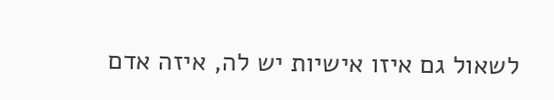לשאול גם איזו אישיות יש לה, איזה אדם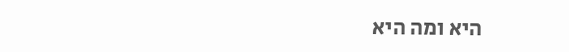היא ומה היא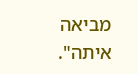מביאה איתה".